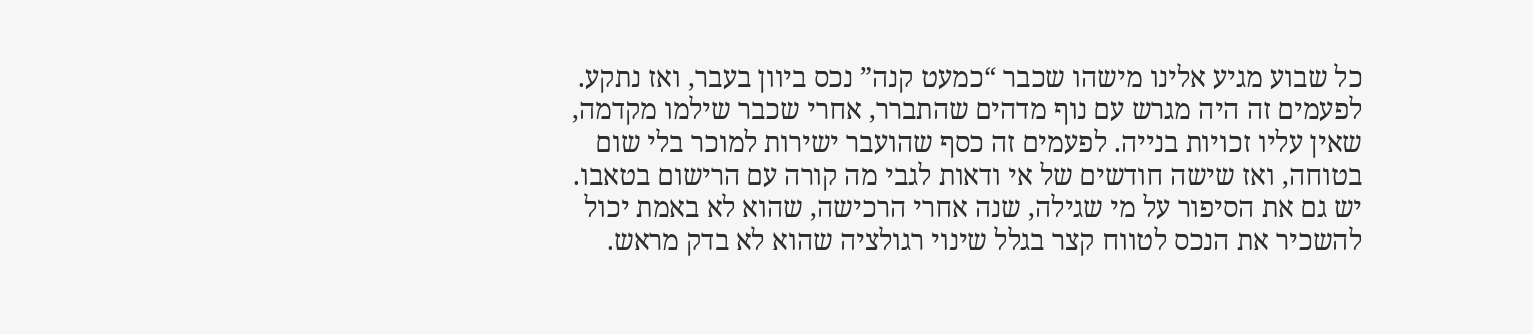כל שבוע מגיע אלינו מישהו שכבר “כמעט קנה” נכס ביוון בעבר, ואז נתקע. לפעמים זה היה מגרש עם נוף מדהים שהתברר, אחרי שכבר שילמו מקדמה, שאין עליו זכויות בנייה. לפעמים זה כסף שהועבר ישירות למוכר בלי שום בטוחה, ואז שישה חודשים של אי ודאות לגבי מה קורה עם הרישום בטאבו. יש גם את הסיפור על מי שגילה, שנה אחרי הרכישה, שהוא לא באמת יכול להשכיר את הנכס לטווח קצר בגלל שינוי רגולציה שהוא לא בדק מראש.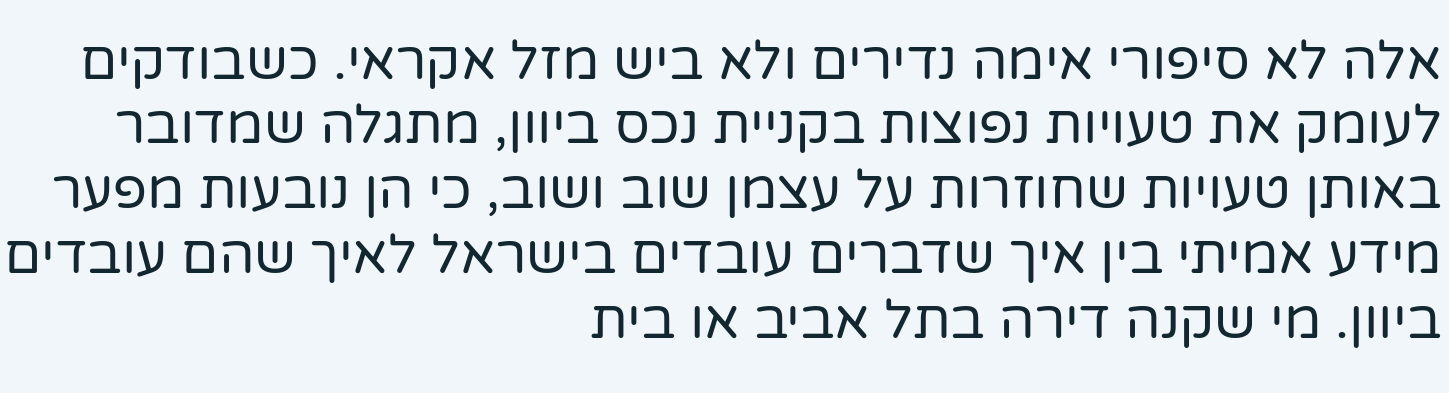אלה לא סיפורי אימה נדירים ולא ביש מזל אקראי. כשבודקים לעומק את טעויות נפוצות בקניית נכס ביוון, מתגלה שמדובר באותן טעויות שחוזרות על עצמן שוב ושוב, כי הן נובעות מפער מידע אמיתי בין איך שדברים עובדים בישראל לאיך שהם עובדים ביוון. מי שקנה דירה בתל אביב או בית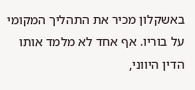באשקלון מכיר את התהליך המקומי על בוריו. אף אחד לא מלמד אותו הדין היווני,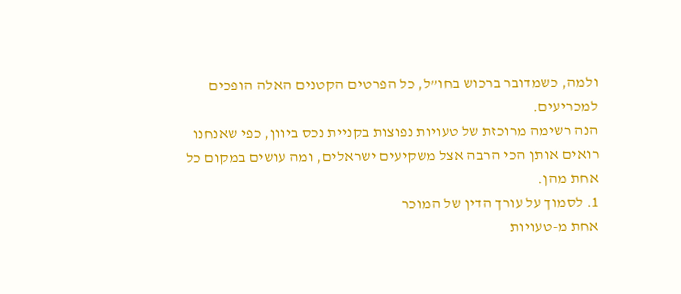ולמה, כשמדובר ברכוש בחו”ל, כל הפרטים הקטנים האלה הופכים למכריעים.
הנה רשימה מרוכזת של טעויות נפוצות בקניית נכס ביוון, כפי שאנחנו רואים אותן הכי הרבה אצל משקיעים ישראלים, ומה עושים במקום כל אחת מהן.
1. לסמוך על עורך הדין של המוכר
אחת מ-טעויות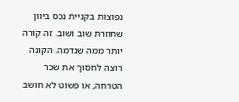נפוצות בקניית נכס ביוון שחוזרת שוב ושוב. זה קורה יותר ממה שנדמה. הקונה רוצה לחסוך את שכר הטרחה, או פשוט לא חושב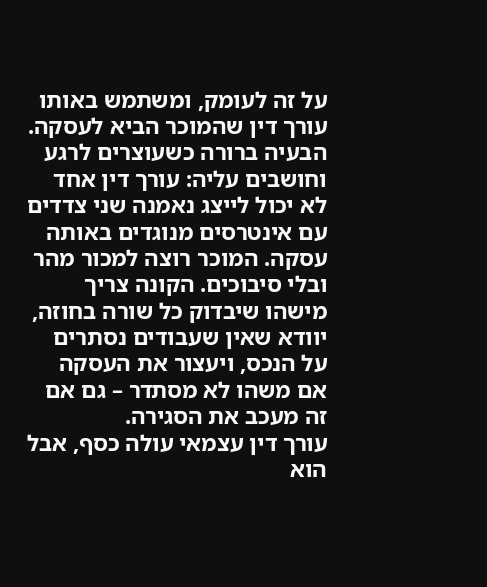על זה לעומק, ומשתמש באותו עורך דין שהמוכר הביא לעסקה. הבעיה ברורה כשעוצרים לרגע וחושבים עליה: עורך דין אחד לא יכול לייצג נאמנה שני צדדים עם אינטרסים מנוגדים באותה עסקה. המוכר רוצה למכור מהר ובלי סיבוכים. הקונה צריך מישהו שיבדוק כל שורה בחוזה, יוודא שאין שעבודים נסתרים על הנכס, ויעצור את העסקה אם משהו לא מסתדר – גם אם זה מעכב את הסגירה.
עורך דין עצמאי עולה כסף, אבל הוא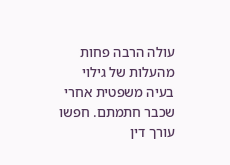עולה הרבה פחות מהעלות של גילוי בעיה משפטית אחרי שכבר חתמתם. חפשו עורך דין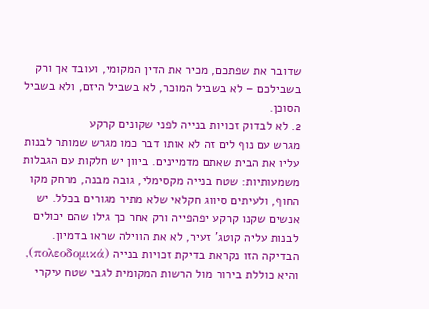שדובר את שפתכם, מכיר את הדין המקומי, ועובד אך ורק בשבילכם – לא בשביל המוכר, לא בשביל היזם, ולא בשביל הסוכן.
2. לא לבדוק זכויות בנייה לפני שקונים קרקע
מגרש עם נוף לים זה לא אותו דבר כמו מגרש שמותר לבנות עליו את הבית שאתם מדמיינים. ביוון יש חלקות עם הגבלות משמעותיות: שטח בנייה מקסימלי, גובה מבנה, מרחק מקו החוף, ולעיתים סיווג חקלאי שלא מתיר מגורים בכלל. יש אנשים שקנו קרקע יפהפייה ורק אחר כך גילו שהם יכולים לבנות עליה קוטג’ זעיר, לא את הווילה שראו בדמיון.
הבדיקה הזו נקראת בדיקת זכויות בנייה (πολεοδομικά), והיא כוללת בירור מול הרשות המקומית לגבי שטח עיקרי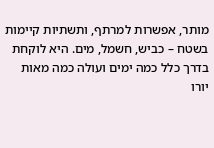מותר, אפשרות למרתף, ותשתיות קיימות בשטח – כביש, חשמל, מים. היא לוקחת בדרך כלל כמה ימים ועולה כמה מאות יורו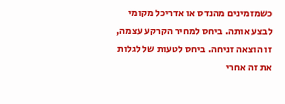כשמזמינים מהנדס או אדריכל מקומי לבצע אותה. ביחס למחיר הקרקע עצמה, זו הוצאה זניחה. ביחס לטעות של לגלות את זה אחרי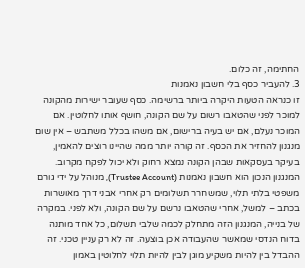החתימה, זה כלום.
3. להעביר כסף בלי חשבון נאמנות
זו כנראה הטעות היקרה ביותר ברשימה. כסף שעובר ישירות מהקונה למוכר לפני שהטאבו רשום על שם הקונה, חושף אותו לחלוטין. אם המוכר נעלם, אם יש בעיה ברישום, אם משהו בכלל משתבש – אין שום מנגנון להחזיר את הכסף. זה קורה יותר ממה שהיינו רוצים להאמין, בעיקר בעסקאות שבהן הקונה נמצא רחוק ולא יכול לפקח מקרוב.
המנגנון הנכון הוא חשבון נאמנות (Trustee Account), מנוהל על ידי גורם משפטי בלתי תלוי, שמשחרר תשלומים רק אחרי אבני דרך מאושרות בכתב – למשל, אחרי שהטאבו נרשם על שם הקונה, ולא לפני. במקרה של בנייה, המנגנון הזה מתחלק לכמה שלבי תשלום, כל אחד מותנה בדוח הנדסי שמאשר שהעבודה אכן בוצעה. זה לא רק עניין טכני. זה ההבדל בין להיות משקיע מוגן לבין להיות תלוי לחלוטין באמון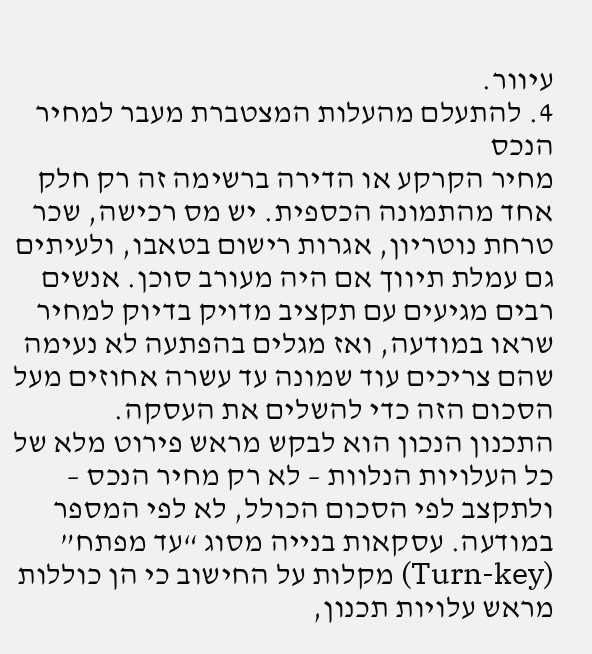עיוור.
4. להתעלם מהעלות המצטברת מעבר למחיר הנכס
מחיר הקרקע או הדירה ברשימה זה רק חלק אחד מהתמונה הכספית. יש מס רכישה, שכר טרחת נוטריון, אגרות רישום בטאבו, ולעיתים גם עמלת תיווך אם היה מעורב סוכן. אנשים רבים מגיעים עם תקציב מדויק בדיוק למחיר שראו במודעה, ואז מגלים בהפתעה לא נעימה שהם צריכים עוד שמונה עד עשרה אחוזים מעל הסכום הזה כדי להשלים את העסקה.
התכנון הנכון הוא לבקש מראש פירוט מלא של כל העלויות הנלוות – לא רק מחיר הנכס – ולתקצב לפי הסכום הכולל, לא לפי המספר במודעה. עסקאות בנייה מסוג “עד מפתח” (Turn-key) מקלות על החישוב כי הן כוללות מראש עלויות תכנון,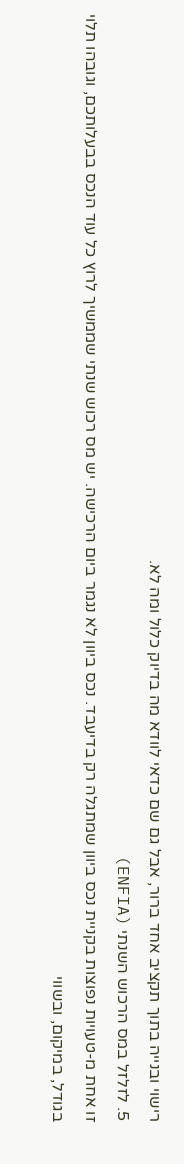רישוי ובנייה בתוך תקציב אחד ברור, אבל גם שם כדאי לוודא מה בדיוק כלול ומה לא.
5. לזלזל במס הרכוש השנתי (ENFIA)
זו אחת מ-טעויות נפוצות בקניית נכס ביוון שמתגלה רק בדיעבד. נכס ביוון לא נגמר ביום הרכישה. יש מס רכוש שנתי שממשיך לרוץ כל עוד הנכס בבעלותכם, וגובהו תלוי בגודל, במיקום, ובשווי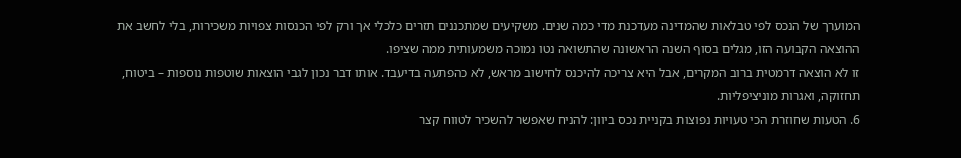המוערך של הנכס לפי טבלאות שהמדינה מעדכנת מדי כמה שנים. משקיעים שמתכננים תזרים כלכלי אך ורק לפי הכנסות צפויות משכירות, בלי לחשב את ההוצאה הקבועה הזו, מגלים בסוף השנה הראשונה שהתשואה נטו נמוכה משמעותית ממה שציפו.
זו לא הוצאה דרמטית ברוב המקרים, אבל היא צריכה להיכנס לחישוב מראש, לא כהפתעה בדיעבד. אותו דבר נכון לגבי הוצאות שוטפות נוספות – ביטוח, תחזוקה, ואגרות מוניציפליות.
6. הטעות שחוזרת הכי טעויות נפוצות בקניית נכס ביוון: להניח שאפשר להשכיר לטווח קצר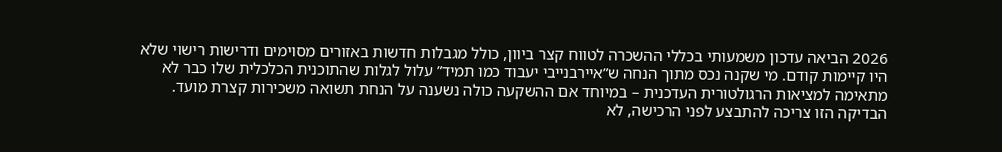2026 הביאה עדכון משמעותי בכללי ההשכרה לטווח קצר ביוון, כולל מגבלות חדשות באזורים מסוימים ודרישות רישוי שלא היו קיימות קודם. מי שקנה נכס מתוך הנחה ש”איירבנייבי יעבוד כמו תמיד” עלול לגלות שהתוכנית הכלכלית שלו כבר לא מתאימה למציאות הרגולטורית העדכנית – במיוחד אם ההשקעה כולה נשענה על הנחת תשואה משכירות קצרת מועד.
הבדיקה הזו צריכה להתבצע לפני הרכישה, לא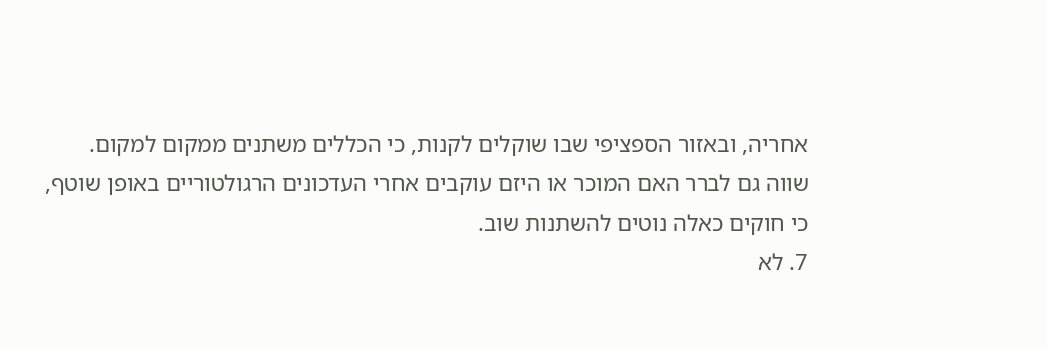אחריה, ובאזור הספציפי שבו שוקלים לקנות, כי הכללים משתנים ממקום למקום. שווה גם לברר האם המוכר או היזם עוקבים אחרי העדכונים הרגולטוריים באופן שוטף, כי חוקים כאלה נוטים להשתנות שוב.
7. לא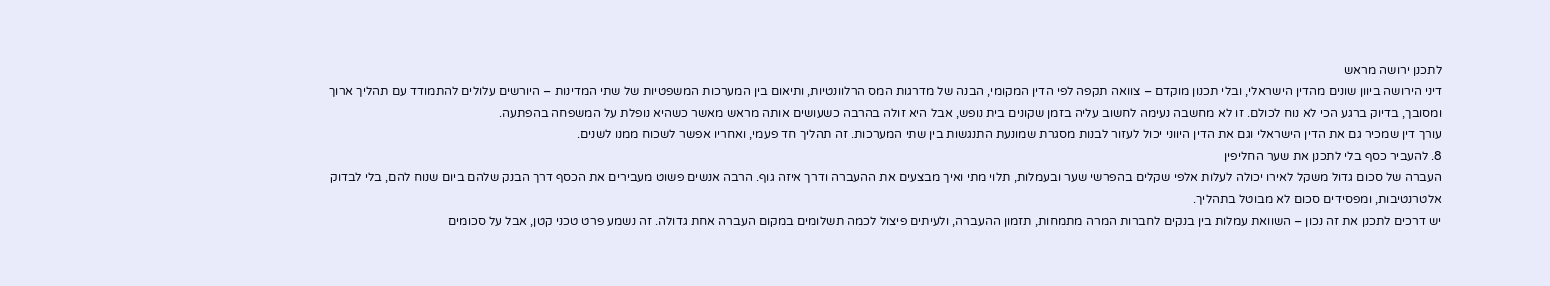לתכנן ירושה מראש
דיני הירושה ביוון שונים מהדין הישראלי, ובלי תכנון מוקדם – צוואה תקפה לפי הדין המקומי, הבנה של מדרגות המס הרלוונטיות, ותיאום בין המערכות המשפטיות של שתי המדינות – היורשים עלולים להתמודד עם תהליך ארוך ומסובך, בדיוק ברגע הכי לא נוח לכולם. זו לא מחשבה נעימה לחשוב עליה בזמן שקונים בית נופש, אבל היא זולה בהרבה כשעושים אותה מראש מאשר כשהיא נופלת על המשפחה בהפתעה.
עורך דין שמכיר גם את הדין הישראלי וגם את הדין היווני יכול לעזור לבנות מסגרת שמונעת התנגשות בין שתי המערכות. זה תהליך חד פעמי, ואחריו אפשר לשכוח ממנו לשנים.
8. להעביר כסף בלי לתכנן את שער החליפין
העברה של סכום גדול משקל לאירו יכולה לעלות אלפי שקלים בהפרשי שער ובעמלות, תלוי מתי ואיך מבצעים את ההעברה ודרך איזה גוף. הרבה אנשים פשוט מעבירים את הכסף דרך הבנק שלהם ביום שנוח להם, בלי לבדוק אלטרנטיבות, ומפסידים סכום לא מבוטל בתהליך.
יש דרכים לתכנן את זה נכון – השוואת עמלות בין בנקים לחברות המרה מתמחות, תזמון ההעברה, ולעיתים פיצול לכמה תשלומים במקום העברה אחת גדולה. זה נשמע פרט טכני קטן, אבל על סכומים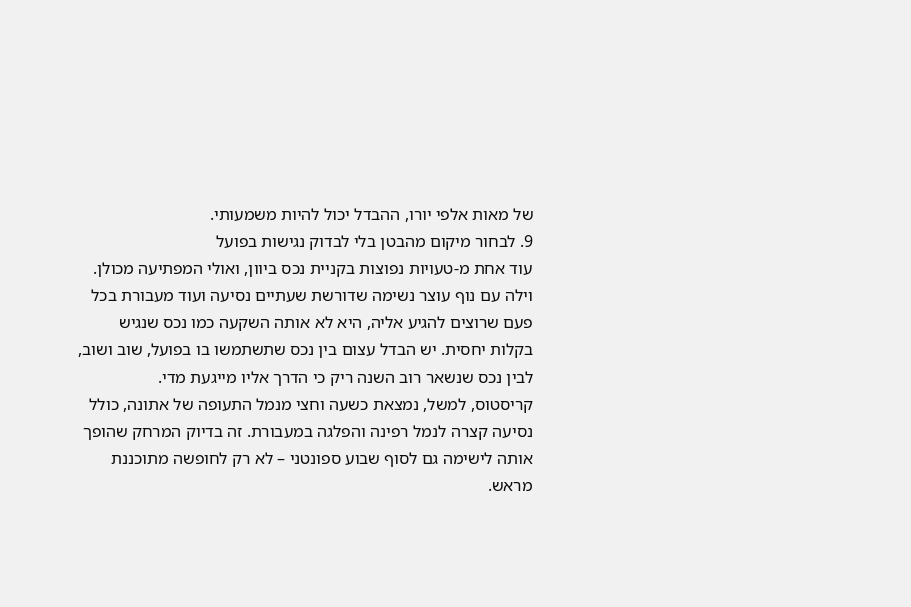של מאות אלפי יורו, ההבדל יכול להיות משמעותי.
9. לבחור מיקום מהבטן בלי לבדוק נגישות בפועל
עוד אחת מ-טעויות נפוצות בקניית נכס ביוון, ואולי המפתיעה מכולן. וילה עם נוף עוצר נשימה שדורשת שעתיים נסיעה ועוד מעבורת בכל פעם שרוצים להגיע אליה, היא לא אותה השקעה כמו נכס שנגיש בקלות יחסית. יש הבדל עצום בין נכס שתשתמשו בו בפועל, שוב ושוב, לבין נכס שנשאר רוב השנה ריק כי הדרך אליו מייגעת מדי.
קריסטוס, למשל, נמצאת כשעה וחצי מנמל התעופה של אתונה, כולל נסיעה קצרה לנמל רפינה והפלגה במעבורת. זה בדיוק המרחק שהופך אותה לישימה גם לסוף שבוע ספונטני – לא רק לחופשה מתוכננת מראש.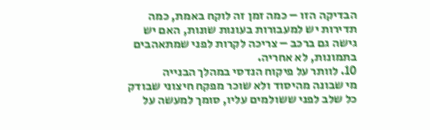הבדיקה הזו – כמה זמן זה לוקח באמת, כמה תדירות יש למעבורות בעונות שונות, האם יש גישה גם ברכב – צריכה לקרות לפני שמתאהבים בתמונות, לא אחריה.
10. לוותר על פיקוח הנדסי במהלך הבנייה
מי שבונה מהיסוד ולא שוכר מפקח חיצוני שבודק כל שלב לפני ששולמים עליו, סומך למעשה על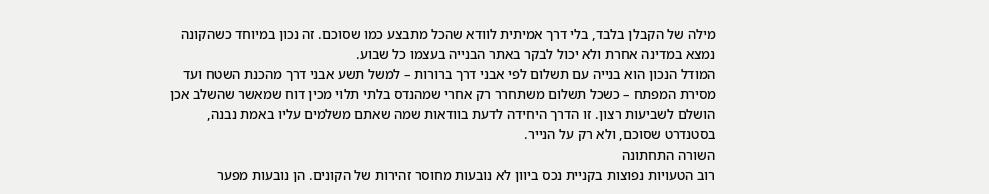מילה של הקבלן בלבד, בלי דרך אמיתית לוודא שהכל מתבצע כמו שסוכם. זה נכון במיוחד כשהקונה נמצא במדינה אחרת ולא יכול לבקר באתר הבנייה בעצמו כל שבוע.
המודל הנכון הוא בנייה עם תשלום לפי אבני דרך ברורות – למשל תשע אבני דרך מהכנת השטח ועד מסירת המפתח – כשכל תשלום משתחרר רק אחרי שמהנדס בלתי תלוי מכין דוח שמאשר שהשלב אכן הושלם לשביעות רצון. זו הדרך היחידה לדעת בוודאות שמה שאתם משלמים עליו באמת נבנה, בסטנדרט שסוכם, ולא רק על הנייר.
השורה התחתונה
רוב הטעויות נפוצות בקניית נכס ביוון לא נובעות מחוסר זהירות של הקונים. הן נובעות מפער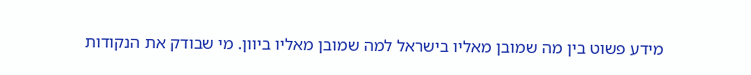מידע פשוט בין מה שמובן מאליו בישראל למה שמובן מאליו ביוון. מי שבודק את הנקודות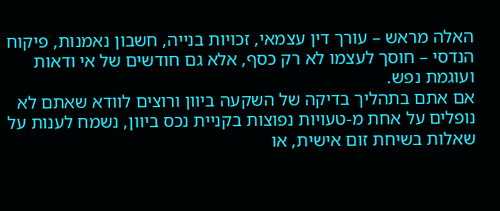האלה מראש – עורך דין עצמאי, זכויות בנייה, חשבון נאמנות, פיקוח הנדסי – חוסך לעצמו לא רק כסף, אלא גם חודשים של אי ודאות ועוגמת נפש.
אם אתם בתהליך בדיקה של השקעה ביוון ורוצים לוודא שאתם לא נופלים על אחת מ-טעויות נפוצות בקניית נכס ביוון, נשמח לענות על שאלות בשיחת זום אישית, או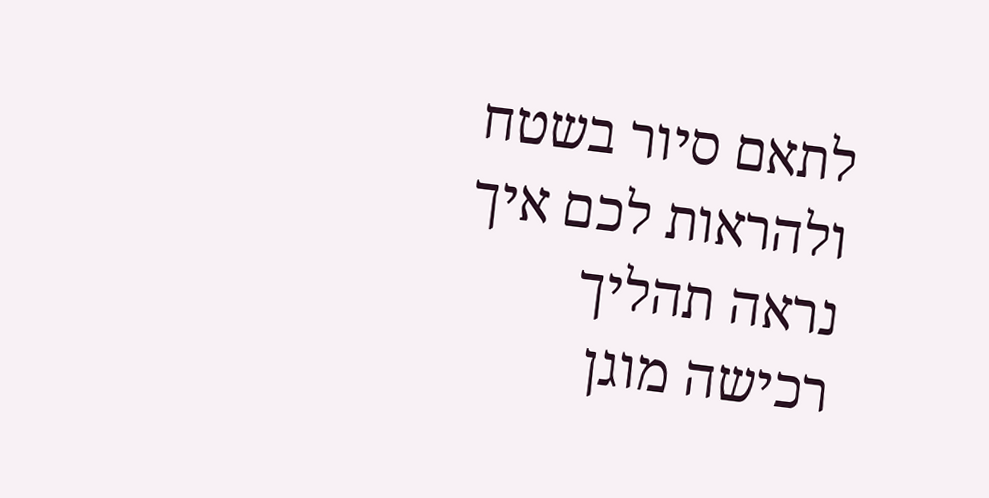לתאם סיור בשטח ולהראות לכם איך נראה תהליך רכישה מוגן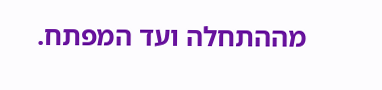מההתחלה ועד המפתח.